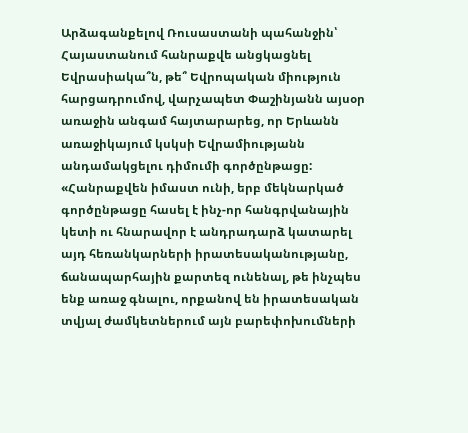Արձագանքելով Ռուսաստանի պահանջին՝ Հայաստանում հանրաքվե անցկացնել Եվրասիակա՞ն, թե՞ Եվրոպական միություն հարցադրումով, վարչապետ Փաշինյանն այսօր առաջին անգամ հայտարարեց, որ Երևանն առաջիկայում կսկսի Եվրամիությանն անդամակցելու դիմումի գործընթացը:
«Հանրաքվեն իմաստ ունի, երբ մեկնարկած գործընթացը հասել է ինչ-որ հանգրվանային կետի ու հնարավոր է անդրադարձ կատարել այդ հեռանկարների իրատեսականությանը, ճանապարհային քարտեզ ունենալ, թե ինչպես ենք առաջ գնալու, որքանով են իրատեսական տվյալ ժամկետներում այն բարեփոխումների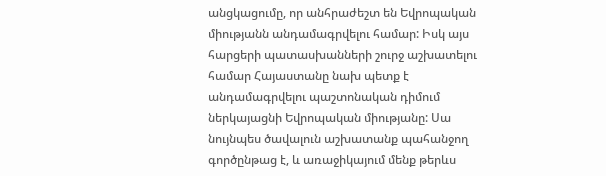անցկացումը, որ անհրաժեշտ են Եվրոպական միությանն անդամագրվելու համար: Իսկ այս հարցերի պատասխանների շուրջ աշխատելու համար Հայաստանը նախ պետք է անդամագրվելու պաշտոնական դիմում ներկայացնի Եվրոպական միությանը: Սա նույնպես ծավալուն աշխատանք պահանջող գործընթաց է, և առաջիկայում մենք թերևս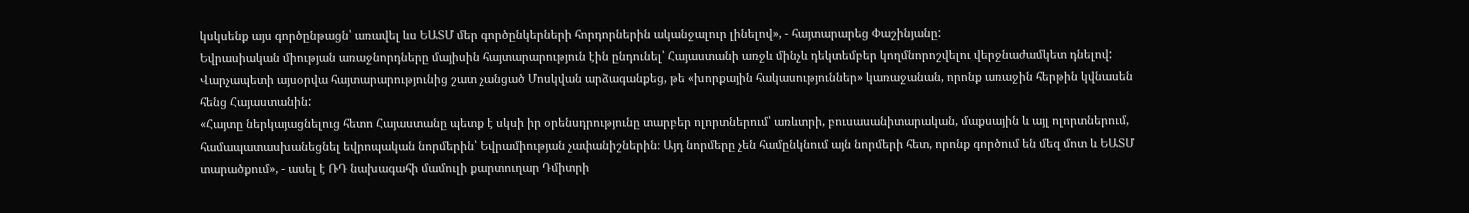կսկսենք այս գործընթացն՝ առավել ևս ԵԱՏՄ մեր գործընկերների հորդորներին ականջալուր լինելով», - հայտարարեց Փաշինյանը:
Եվրասիական միության առաջնորդները մայիսին հայտարարություն էին ընդունել՝ Հայաստանի առջև մինչև դեկտեմբեր կողմնորոշվելու վերջնաժամկետ դնելով: Վարչապետի այսօրվա հայտարարությունից շատ չանցած Մոսկվան արձագանքեց, թե «խորքային հակասություններ» կառաջանան, որոնք առաջին հերթին կվնասեն հենց Հայաստանին:
«Հայտը ներկայացնելուց հետո Հայաստանը պետք է սկսի իր օրենսդրությունը տարբեր ոլորտներում՝ առևտրի, բուսասանիտարական, մաքսային և այլ ոլորտներում, համապատասխանեցնել եվրոպական նորմերին՝ Եվրամիության չափանիշներին։ Այդ նորմերը չեն համընկնում այն նորմերի հետ, որոնք գործում են մեզ մոտ և ԵԱՏՄ տարածքում», - ասել է ՌԴ նախագահի մամուլի քարտուղար Դմիտրի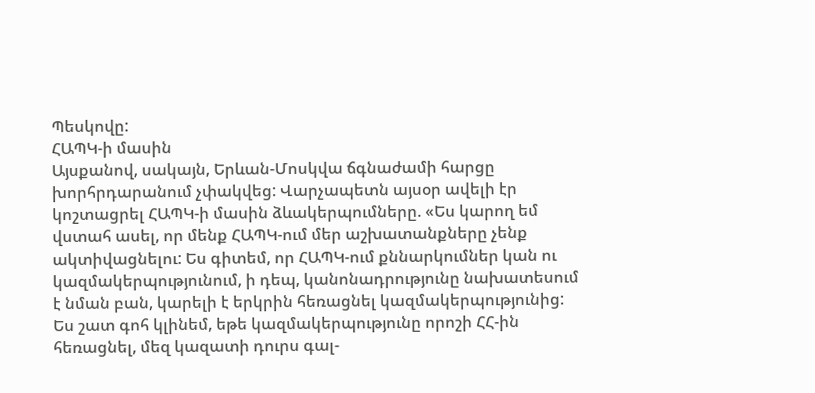Պեսկովը:
ՀԱՊԿ-ի մասին
Այսքանով, սակայն, Երևան-Մոսկվա ճգնաժամի հարցը խորհրդարանում չփակվեց: Վարչապետն այսօր ավելի էր կոշտացրել ՀԱՊԿ-ի մասին ձևակերպումները. «Ես կարող եմ վստահ ասել, որ մենք ՀԱՊԿ-ում մեր աշխատանքները չենք ակտիվացնելու: Ես գիտեմ, որ ՀԱՊԿ-ում քննարկումներ կան ու կազմակերպությունում, ի դեպ, կանոնադրությունը նախատեսում է նման բան, կարելի է երկրին հեռացնել կազմակերպությունից: Ես շատ գոհ կլինեմ, եթե կազմակերպությունը որոշի ՀՀ-ին հեռացնել, մեզ կազատի դուրս գալ-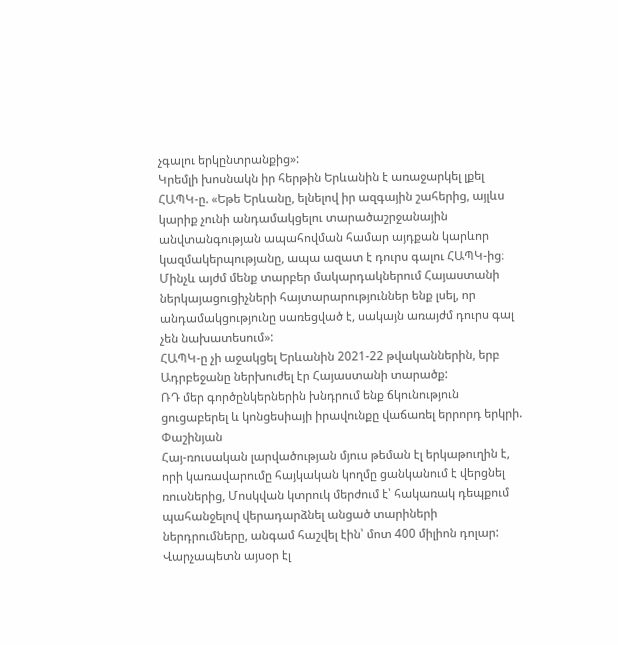չգալու երկընտրանքից»:
Կրեմլի խոսնակն իր հերթին Երևանին է առաջարկել լքել ՀԱՊԿ-ը. «Եթե Երևանը, ելնելով իր ազգային շահերից, այլևս կարիք չունի անդամակցելու տարածաշրջանային անվտանգության ապահովման համար այդքան կարևոր կազմակերպությանը, ապա ազատ է դուրս գալու ՀԱՊԿ-ից։ Մինչև այժմ մենք տարբեր մակարդակներում Հայաստանի ներկայացուցիչների հայտարարություններ ենք լսել, որ անդամակցությունը սառեցված է, սակայն առայժմ դուրս գալ չեն նախատեսում»:
ՀԱՊԿ-ը չի աջակցել Երևանին 2021-22 թվականներին, երբ Ադրբեջանը ներխուժել էր Հայաստանի տարածք:
ՌԴ մեր գործընկերներին խնդրում ենք ճկունություն ցուցաբերել և կոնցեսիայի իրավունքը վաճառել երրորդ երկրի. Փաշինյան
Հայ-ռուսական լարվածության մյուս թեման էլ երկաթուղին է, որի կառավարումը հայկական կողմը ցանկանում է վերցնել ռուսներից, Մոսկվան կտրուկ մերժում է՝ հակառակ դեպքում պահանջելով վերադարձնել անցած տարիների ներդրումները, անգամ հաշվել էին՝ մոտ 400 միլիոն դոլար: Վարչապետն այսօր էլ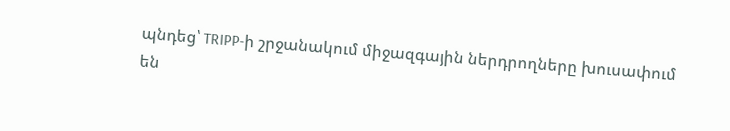պնդեց՝ TRIPP-ի շրջանակում միջազգային ներդրողները խուսափում են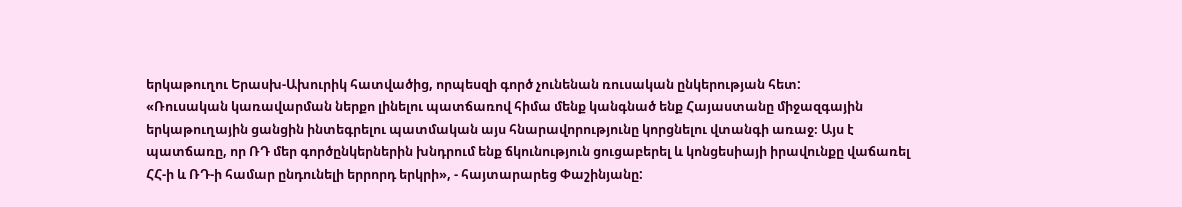երկաթուղու Երասխ-Ախուրիկ հատվածից, որպեսզի գործ չունենան ռուսական ընկերության հետ:
«Ռուսական կառավարման ներքո լինելու պատճառով հիմա մենք կանգնած ենք Հայաստանը միջազգային երկաթուղային ցանցին ինտեգրելու պատմական այս հնարավորությունը կորցնելու վտանգի առաջ։ Այս է պատճառը, որ ՌԴ մեր գործընկերներին խնդրում ենք ճկունություն ցուցաբերել և կոնցեսիայի իրավունքը վաճառել ՀՀ-ի և ՌԴ-ի համար ընդունելի երրորդ երկրի», - հայտարարեց Փաշինյանը: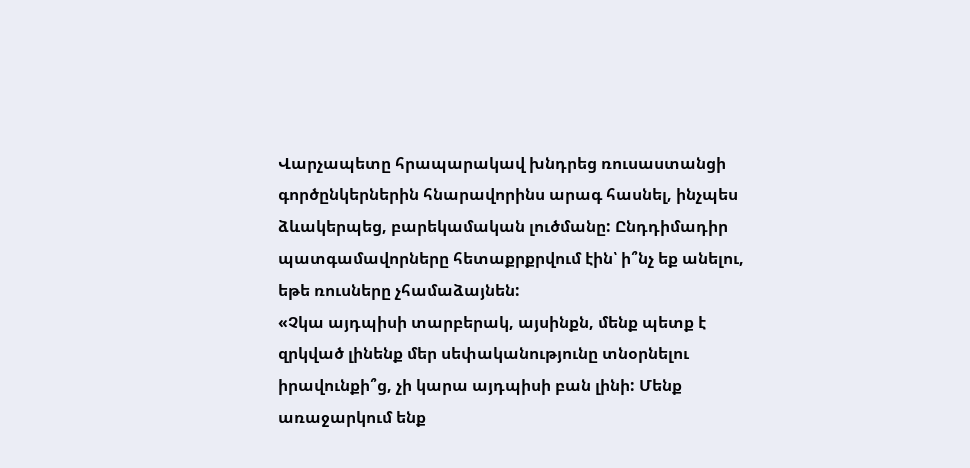Վարչապետը հրապարակավ խնդրեց ռուսաստանցի գործընկերներին հնարավորինս արագ հասնել, ինչպես ձևակերպեց, բարեկամական լուծմանը: Ընդդիմադիր պատգամավորները հետաքրքրվում էին՝ ի՞նչ եք անելու, եթե ռուսները չհամաձայնեն:
«Չկա այդպիսի տարբերակ, այսինքն, մենք պետք է զրկված լինենք մեր սեփականությունը տնօրնելու իրավունքի՞ց, չի կարա այդպիսի բան լինի: Մենք առաջարկում ենք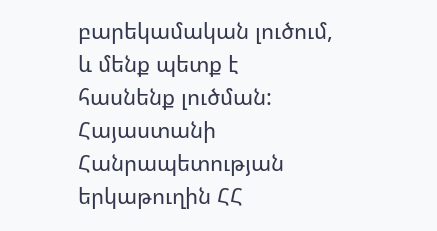բարեկամական լուծում, և մենք պետք է հասնենք լուծման: Հայաստանի Հանրապետության երկաթուղին ՀՀ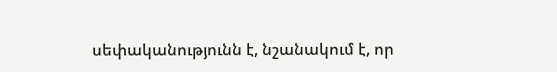սեփականությունն է, նշանակում է, որ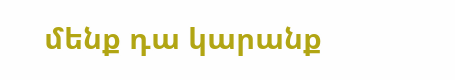մենք դա կարանք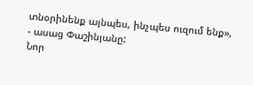տնօրինենք այնպես, ինչպես ուզում ենք», - ասաց Փաշինյանը:
Նոր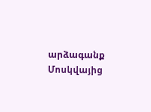արձագանք Մոսկվայից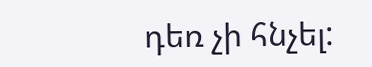դեռ չի հնչել: